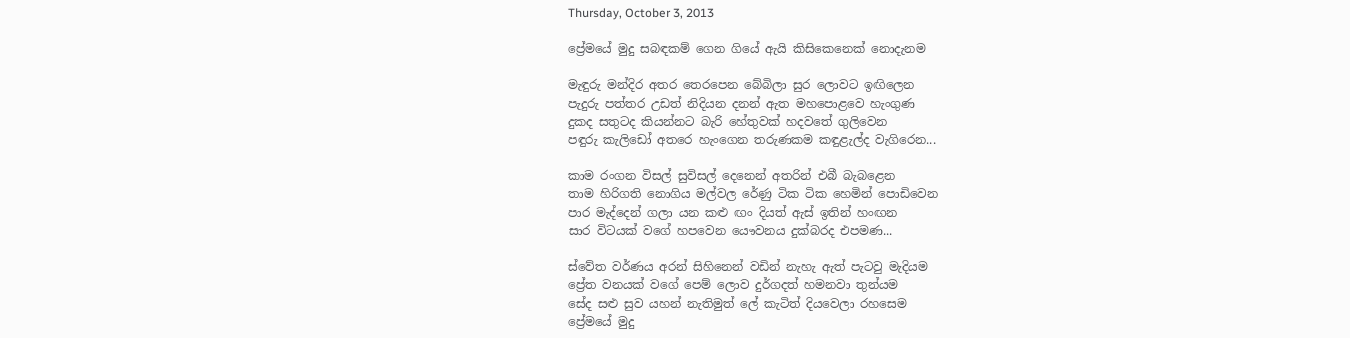Thursday, October 3, 2013

ප්‍රේමයේ මුදු සබඳකම් ගෙන ගියේ ඇයි කිසිකෙනෙක් නොදැනම

මැඳුරු මන්දිර අතර තෙරපෙන බේබිලා සුර ලොවට ඉඟිලෙන
පැදුරු පත්තර උඩත් නිදියන දනන් ඇත මහපොළවෙ හැංගුණ
දුකද සතුටද කියන්නට බැරි හේතුවක් හදවතේ ගුලිවෙන
පඳුරු කැලිඩෝ අතරෙ හැංගෙන තරුණකම කඳුළැල්ද වැගිරෙන...

කාම රංගන විසල් සුවිසල් දෙනෙන් අතරින් එබී බැබළෙන
තාම හිරිගති නොගිය මල්වල රේණු ටික ටික හෙමින් පොඩිවෙන
පාර මැද්දෙන් ගලා යන කළු ඟං දියත් ඇස් ඉතින් හංඟන
සාර විටයක් වගේ හපවෙන යෞවනය දුක්බරද එපමණ...

ස්වේත වර්ණය අරන් සිහිනෙන් වඩින් නැහැ ඇත් පැටවු මැදියම
ප්‍රේත වනයක් වගේ පෙම් ලොව දුර්ගදත් හමනවා තුන්යම
සේද සළු සුව යහන් නැතිමුත් ලේ කැටිත් දියවෙලා රහසෙම
ප්‍රේමයේ මුදු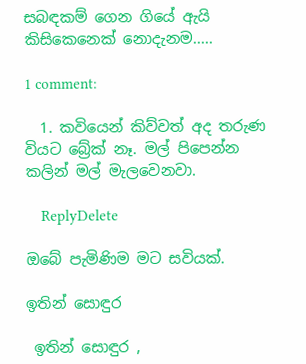සබඳකම් ගෙන ගියේ ඇයි කිසිකෙනෙක් නොදැනම.....

1 comment:

  1. කවියෙන් කිව්වත් අද තරුණ වියට බ්‍රේක් නෑ. මල් පිපෙන්න කලින් මල් මැලවෙනවා.

    ReplyDelete

ඔබේ පැමිණිම මට සවියක්.

ඉතින් සොඳුර

 ඉතින් සොඳුර ,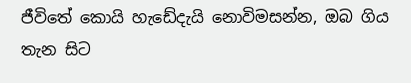ජීවිතේ කොයි හැඩේදැයි නොවිමසන්න, ඔබ ගිය තැන සිට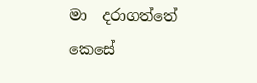මා  දරාගත්තේ කෙසේ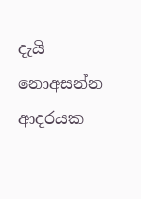දැයි නොඅසන්න  ආදරයක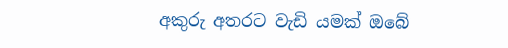අකුරු අතරට වැඩි යමක් ඔබේ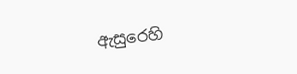ඇසුරෙහි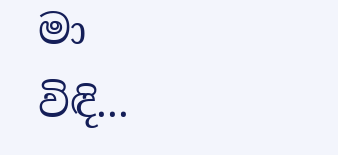මා විඳි...